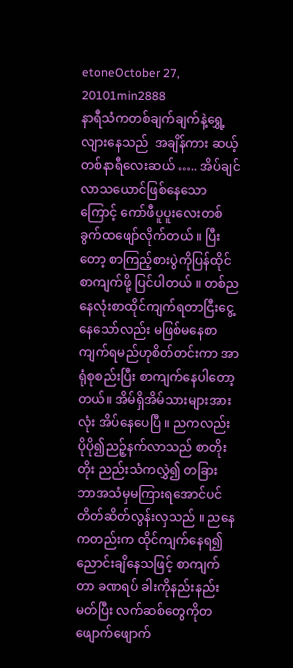etoneOctober 27, 20101min2888
နာရီသံကတစ်ချက်ချက်နဲ့ရွှေ့လျားနေသည်  အချိန်ကား ဆယ့်တစ်နာရီလေးဆယ် ….. အိပ်ချင်လာသယောင်ဖြစ်နေသောကြောင့် ကော်ဖီပူပူးလေးတစ်ခွက်ထဖျော်လိုက်တယ် ။ ပြီးတော့ စာကြည့်စားပွဲကိုပြန်ထိုင်စာကျက်ဖို့ ပြင်ပါတယ် ။ တစ်ညနေလုံးစာထိုင်ကျက်ရတာငြီးငွေ့နေသော်လည်း မဖြစ်မနေစာကျက်ရမည်ဟုစိတ်တင်းကာ အာရုံစုစည်းပြီး စာကျက်နေပါတော့တယ်။ အိမ်ရှိအိမ်သားများအားလုံး အိပ်နေပေပြီ ။ ညကလည်း ပိုပို၍ညဉ့်နက်လာသည် စာတိုးတိုး ညည်းသံကလွှဲ၍ တခြား ဘာအသံမှမကြားရအောင်ပင် တိတ်ဆိတ်လွန်းလှသည် ။ ညနေကတည်းက ထိုင်ကျက်နေရ၍ညောင်းချိနေသဖြင့် စာကျက်တာ ခဏရပ် ခါးကိုနည်းနည်းမတ်ပြီး လက်ဆစ်တွေကိုတဖျောက်ဖျောက်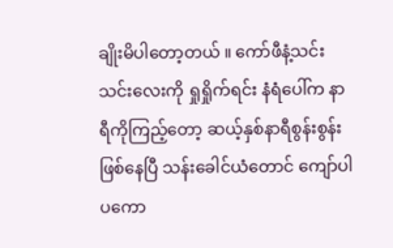ချိုးမိပါတော့တယ် ။ ကော်ဖီနံ့သင်းသင်းလေးကို ရှုရှိုက်ရင်း နံရံပေါ်က နာရီကိုကြည့်တော့ ဆယ့်နှစ်နာရီစွန်းစွန်းဖြစ်နေပြီ သန်းခေါင်ယံတောင် ကျော်ပါပကော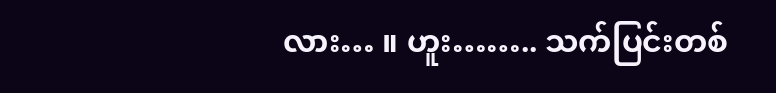လား… ။ ဟူး…….. သက်ပြင်းတစ်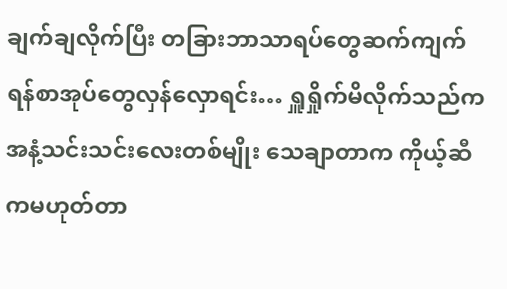ချက်ချလိုက်ပြီး တခြားဘာသာရပ်တွေဆက်ကျက်ရန်စာအုပ်တွေလှန်လှောရင်း… ရှူရှိုက်မိလိုက်သည်က အနံ့သင်းသင်းလေးတစ်မျိုး သေချာတာက ကိုယ့်ဆီကမဟုတ်တာ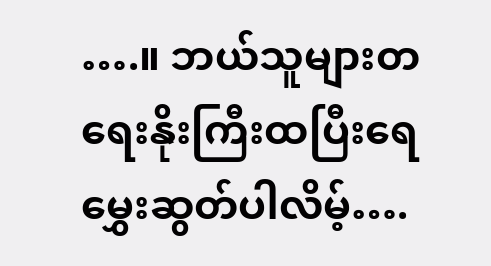….။ ဘယ်သူများတရေးနိုးကြီးထပြီးရေမွှေးဆွတ်ပါလိမ့်….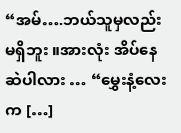“အမ်….ဘယ်သူမှလည်းမရှိဘူး ။အားလုံး အိပ်နေဆဲပါလား … “မွှေးနံ့လေးက […]